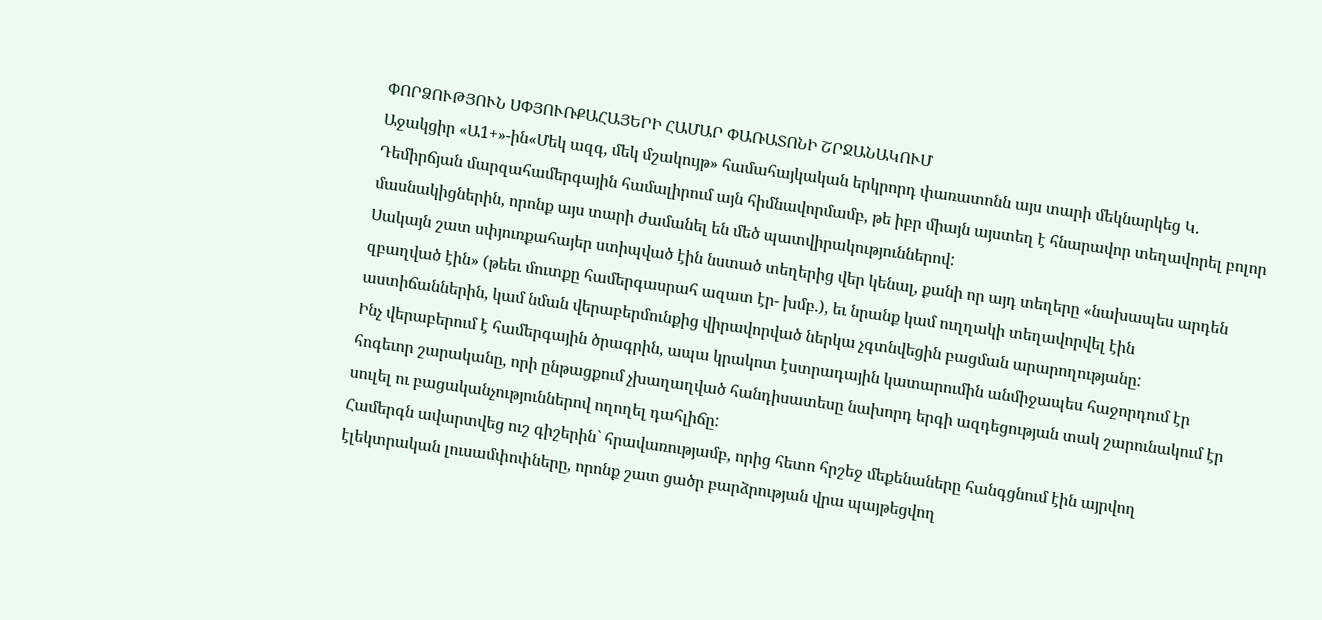ՓՈՐՁՈՒԹՅՈՒՆ ՍՓՅՈՒՌՔԱՀԱՅԵՐԻ ՀԱՄԱՐ ՓԱՌԱՏՈՆԻ ՇՐՋԱՆԱԿՈՒՄ
Աջակցիր «Ա1+»-ին«Մեկ ազգ, մեկ մշակույթ» համահայկական երկրորդ փառատոնն այս տարի մեկնարկեց Կ. Դեմիրճյան մարզահամերգային համալիրում այն հիմնավորմամբ, թե իբր միայն այստեղ է հնարավոր տեղավորել բոլոր մասնակիցներին, որոնք այս տարի ժամանել են մեծ պատվիրակություններով:
Սակայն շատ սփյուռքահայեր ստիպված էին նստած տեղերից վեր կենալ, քանի որ այդ տեղերը «նախապես արդեն զբաղված էին» (թեեւ մուտքը համերգասրահ ազատ էր- խմբ.), եւ նրանք կամ ուղղակի տեղավորվել էին աստիճաններին, կամ նման վերաբերմունքից վիրավորված ներկա չգտնվեցին բացման արարողությանը:
Ինչ վերաբերում է համերգային ծրագրին, ապա կրակոտ էստրադային կատարումին անմիջապես հաջորդում էր հոգեւոր շարականը, որի ընթացքում չխաղաղված հանդիսատեսը նախորդ երգի ազդեցության տակ շարունակում էր սուլել ու բացականչություններով ողողել դահլիճը:
Համերգն ավարտվեց ուշ գիշերին` հրավառությամբ, որից հետո հրշեջ մեքենաները հանգցնում էին այրվող էլեկտրական լուսամփոփները, որոնք շատ ցածր բարձրության վրա պայթեցվող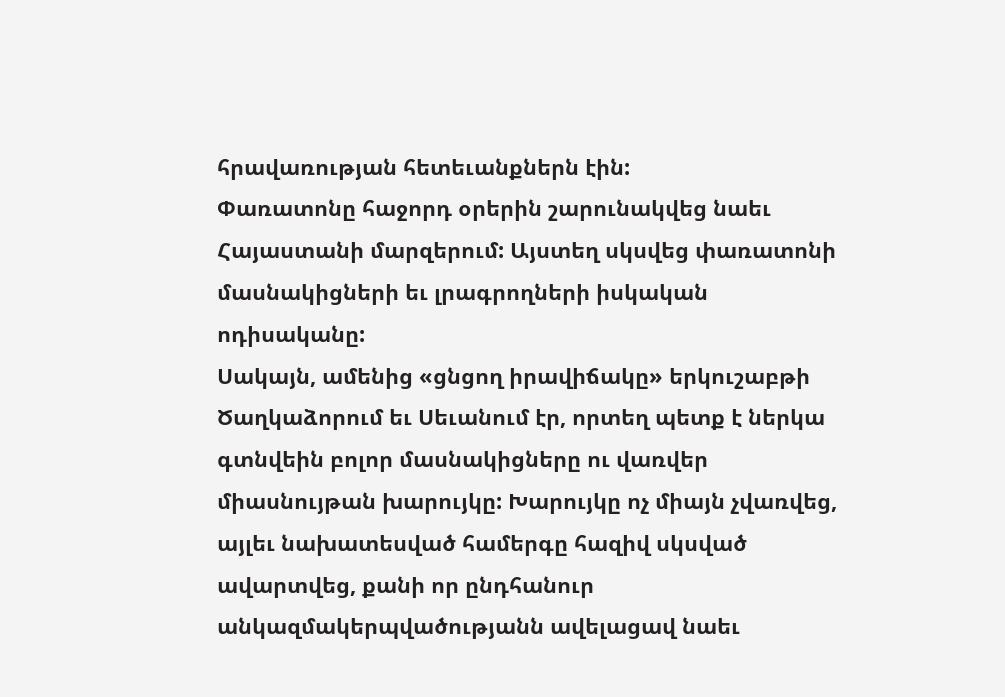հրավառության հետեւանքներն էին:
Փառատոնը հաջորդ օրերին շարունակվեց նաեւ Հայաստանի մարզերում: Այստեղ սկսվեց փառատոնի մասնակիցների եւ լրագրողների իսկական ոդիսականը:
Սակայն, ամենից «ցնցող իրավիճակը» երկուշաբթի Ծաղկաձորում եւ Սեւանում էր, որտեղ պետք է ներկա գտնվեին բոլոր մասնակիցները ու վառվեր միասնույթան խարույկը: Խարույկը ոչ միայն չվառվեց, այլեւ նախատեսված համերգը հազիվ սկսված ավարտվեց, քանի որ ընդհանուր անկազմակերպվածությանն ավելացավ նաեւ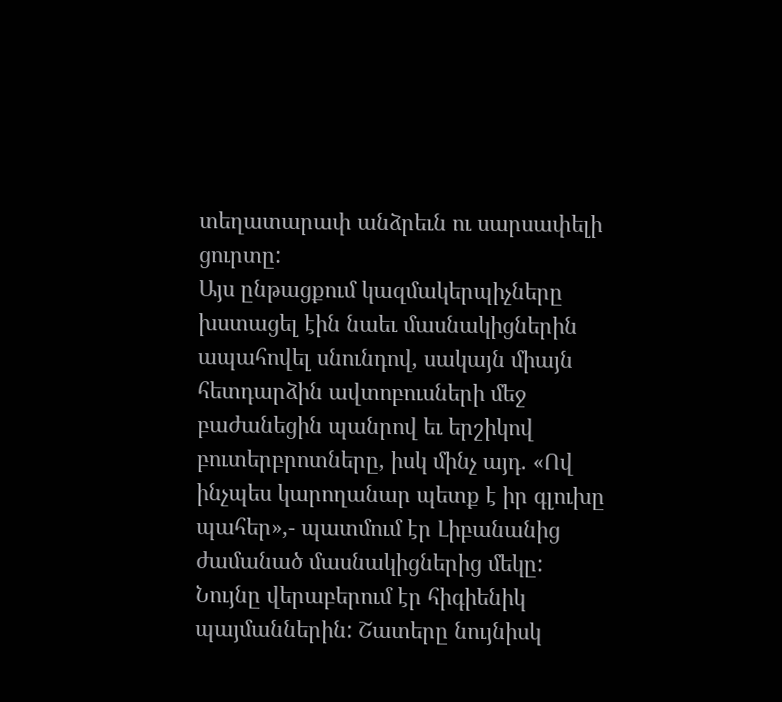տեղատարափ անձրեւն ու սարսափելի ցուրտը:
Այս ընթացքում կազմակերպիչները խստացել էին նաեւ մասնակիցներին ապահովել սնունդով, սակայն միայն հետդարձին ավտոբուսների մեջ բաժանեցին պանրով եւ երշիկով բուտերբրոտները, իսկ մինչ այդ. «Ով ինչպես կարողանար պետք է իր գլուխը պահեր»,- պատմում էր Լիբանանից ժամանած մասնակիցներից մեկը:
Նույնը վերաբերում էր հիգիենիկ պայմաններին: Շատերը նույնիսկ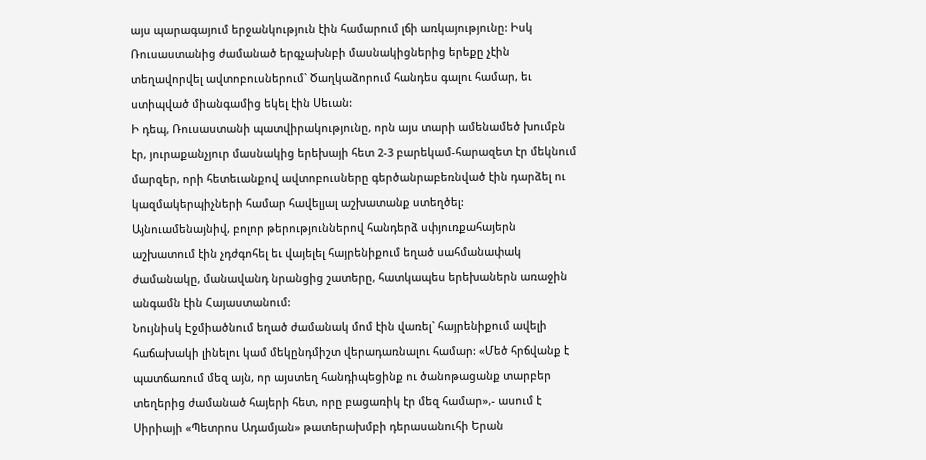այս պարագայում երջանկություն էին համարում լճի առկայությունը: Իսկ Ռուսաստանից ժամանած երգչախնբի մասնակիցներից երեքը չէին տեղավորվել ավտոբուսներում` Ծաղկաձորում հանդես գալու համար, եւ ստիպված միանգամից եկել էին Սեւան:
Ի դեպ, Ռուսաստանի պատվիրակությունը, որն այս տարի ամենամեծ խումբն էր, յուրաքանչյուր մասնակից երեխայի հետ 2-3 բարեկամ-հարազետ էր մեկնում մարզեր, որի հետեւանքով ավտոբուսները գերծանրաբեռնված էին դարձել ու կազմակերպիչների համար հավելյալ աշխատանք ստեղծել:
Այնուամենայնիվ, բոլոր թերություններով հանդերձ սփյուռքահայերն աշխատում էին չդժգոհել եւ վայելել հայրենիքում եղած սահմանափակ ժամանակը, մանավանդ նրանցից շատերը, հատկապես երեխաներն առաջին անգամն էին Հայաստանում:
Նույնիսկ Էջմիածնում եղած ժամանակ մոմ էին վառել` հայրենիքում ավելի հաճախակի լինելու կամ մեկընդմիշտ վերադառնալու համար: «Մեծ հրճվանք է պատճառում մեզ այն, որ այստեղ հանդիպեցինք ու ծանոթացանք տարբեր տեղերից ժամանած հայերի հետ, որը բացառիկ էր մեզ համար»,- ասում է Սիրիայի «Պետրոս Ադամյան» թատերախմբի դերասանուհի Երան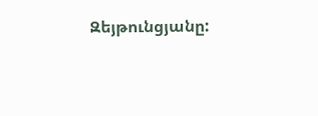Զեյթունցյանը: